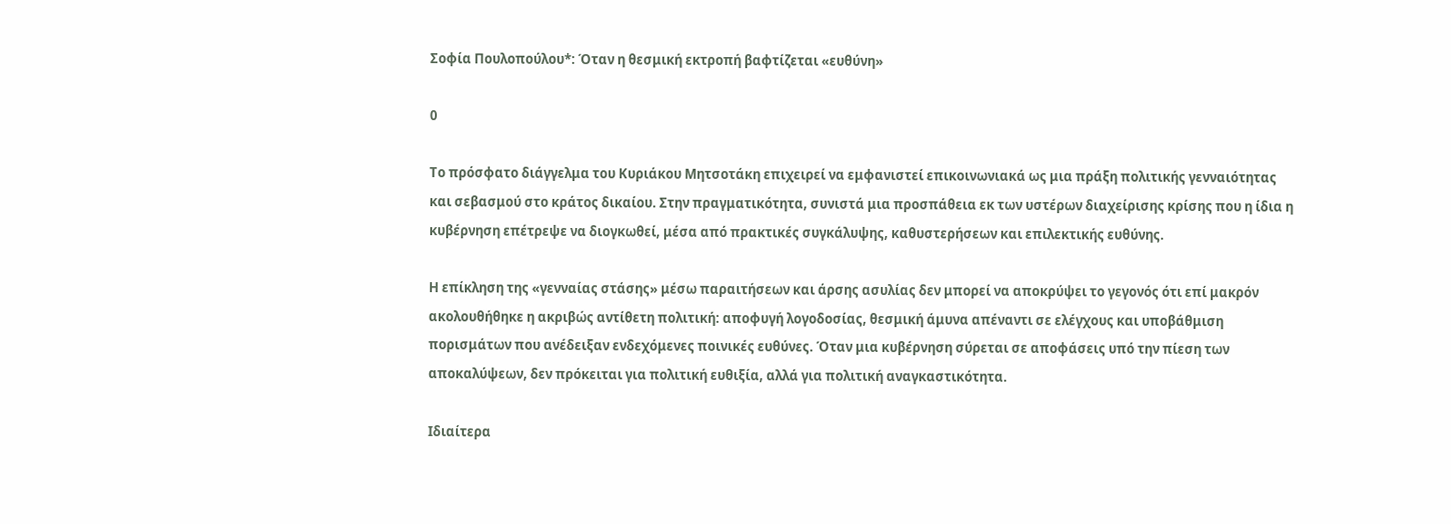Σοφία Πουλοπούλου*: Όταν η θεσμική εκτροπή βαφτίζεται «ευθύνη»

0

Το πρόσφατο διάγγελμα του Κυριάκου Μητσοτάκη επιχειρεί να εμφανιστεί επικοινωνιακά ως μια πράξη πολιτικής γενναιότητας και σεβασμού στο κράτος δικαίου. Στην πραγματικότητα, συνιστά μια προσπάθεια εκ των υστέρων διαχείρισης κρίσης που η ίδια η κυβέρνηση επέτρεψε να διογκωθεί, μέσα από πρακτικές συγκάλυψης, καθυστερήσεων και επιλεκτικής ευθύνης.

Η επίκληση της «γενναίας στάσης» μέσω παραιτήσεων και άρσης ασυλίας δεν μπορεί να αποκρύψει το γεγονός ότι επί μακρόν ακολουθήθηκε η ακριβώς αντίθετη πολιτική: αποφυγή λογοδοσίας, θεσμική άμυνα απέναντι σε ελέγχους και υποβάθμιση πορισμάτων που ανέδειξαν ενδεχόμενες ποινικές ευθύνες. Όταν μια κυβέρνηση σύρεται σε αποφάσεις υπό την πίεση των αποκαλύψεων, δεν πρόκειται για πολιτική ευθιξία, αλλά για πολιτική αναγκαστικότητα.

Ιδιαίτερα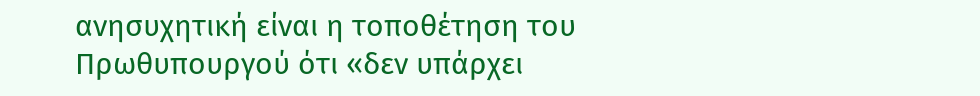ανησυχητική είναι η τοποθέτηση του Πρωθυπουργού ότι «δεν υπάρχει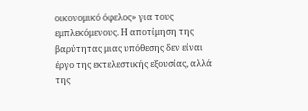οικονομικό όφελος» για τους εμπλεκόμενους. Η αποτίμηση της βαρύτητας μιας υπόθεσης δεν είναι έργο της εκτελεστικής εξουσίας, αλλά της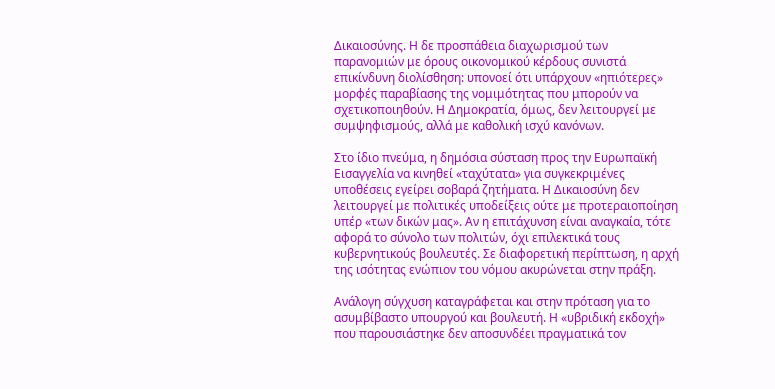Δικαιοσύνης. Η δε προσπάθεια διαχωρισμού των παρανομιών με όρους οικονομικού κέρδους συνιστά επικίνδυνη διολίσθηση: υπονοεί ότι υπάρχουν «ηπιότερες» μορφές παραβίασης της νομιμότητας που μπορούν να σχετικοποιηθούν. Η Δημοκρατία, όμως, δεν λειτουργεί με συμψηφισμούς, αλλά με καθολική ισχύ κανόνων.

Στο ίδιο πνεύμα, η δημόσια σύσταση προς την Ευρωπαϊκή Εισαγγελία να κινηθεί «ταχύτατα» για συγκεκριμένες υποθέσεις εγείρει σοβαρά ζητήματα. Η Δικαιοσύνη δεν λειτουργεί με πολιτικές υποδείξεις ούτε με προτεραιοποίηση υπέρ «των δικών μας». Αν η επιτάχυνση είναι αναγκαία, τότε αφορά το σύνολο των πολιτών, όχι επιλεκτικά τους κυβερνητικούς βουλευτές. Σε διαφορετική περίπτωση, η αρχή της ισότητας ενώπιον του νόμου ακυρώνεται στην πράξη.

Ανάλογη σύγχυση καταγράφεται και στην πρόταση για το ασυμβίβαστο υπουργού και βουλευτή. Η «υβριδική εκδοχή» που παρουσιάστηκε δεν αποσυνδέει πραγματικά τον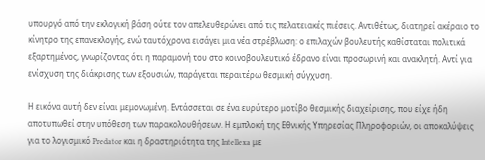υπουργό από την εκλογική βάση ούτε τον απελευθερώνει από τις πελατειακές πιέσεις. Αντιθέτως, διατηρεί ακέραιο το κίνητρο της επανεκλογής, ενώ ταυτόχρονα εισάγει μια νέα στρέβλωση: ο επιλαχών βουλευτής καθίσταται πολιτικά εξαρτημένος, γνωρίζοντας ότι η παραμονή του στο κοινοβουλευτικό έδρανο είναι προσωρινή και ανακλητή. Αντί για ενίσχυση της διάκρισης των εξουσιών, παράγεται περαιτέρω θεσμική σύγχυση.

Η εικόνα αυτή δεν είναι μεμονωμένη. Εντάσσεται σε ένα ευρύτερο μοτίβο θεσμικής διαχείρισης, που είχε ήδη αποτυπωθεί στην υπόθεση των παρακολουθήσεων. Η εμπλοκή της Εθνικής Υπηρεσίας Πληροφοριών, οι αποκαλύψεις για το λογισμικό Predator και η δραστηριότητα της Intellexa με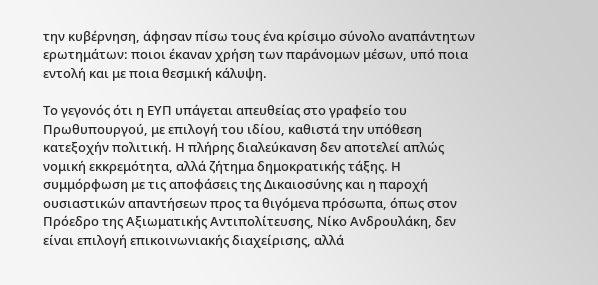την κυβέρνηση, άφησαν πίσω τους ένα κρίσιμο σύνολο αναπάντητων ερωτημάτων: ποιοι έκαναν χρήση των παράνομων μέσων, υπό ποια εντολή και με ποια θεσμική κάλυψη.

Το γεγονός ότι η ΕΥΠ υπάγεται απευθείας στο γραφείο του Πρωθυπουργού, με επιλογή του ιδίου, καθιστά την υπόθεση κατεξοχήν πολιτική. Η πλήρης διαλεύκανση δεν αποτελεί απλώς νομική εκκρεμότητα, αλλά ζήτημα δημοκρατικής τάξης. Η συμμόρφωση με τις αποφάσεις της Δικαιοσύνης και η παροχή ουσιαστικών απαντήσεων προς τα θιγόμενα πρόσωπα, όπως στον Πρόεδρο της Αξιωματικής Αντιπολίτευσης, Νίκο Ανδρουλάκη, δεν είναι επιλογή επικοινωνιακής διαχείρισης, αλλά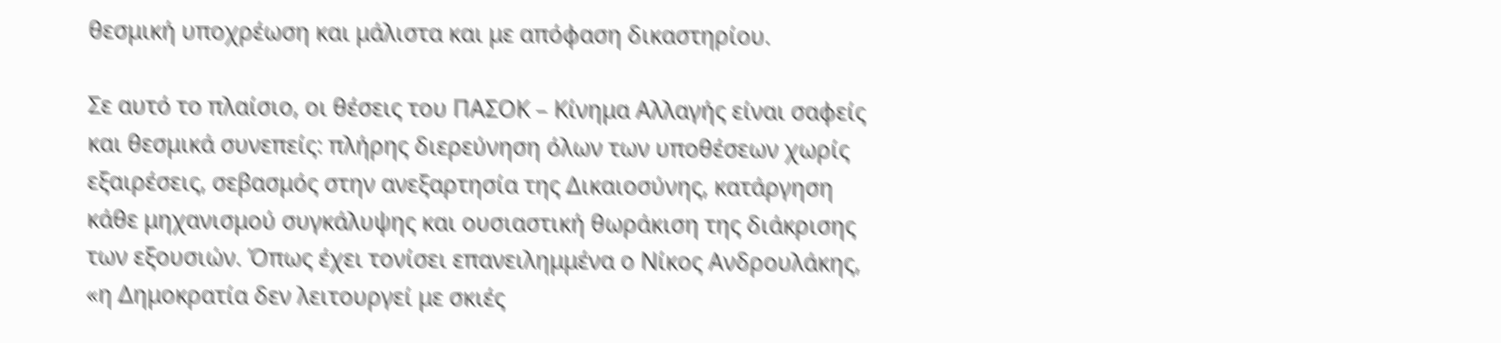θεσμική υποχρέωση και μάλιστα και με απόφαση δικαστηρίου.

Σε αυτό το πλαίσιο, οι θέσεις του ΠΑΣΟΚ – Κίνημα Αλλαγής είναι σαφείς και θεσμικά συνεπείς: πλήρης διερεύνηση όλων των υποθέσεων χωρίς εξαιρέσεις, σεβασμός στην ανεξαρτησία της Δικαιοσύνης, κατάργηση κάθε μηχανισμού συγκάλυψης και ουσιαστική θωράκιση της διάκρισης των εξουσιών. Όπως έχει τονίσει επανειλημμένα ο Νίκος Ανδρουλάκης, «η Δημοκρατία δεν λειτουργεί με σκιές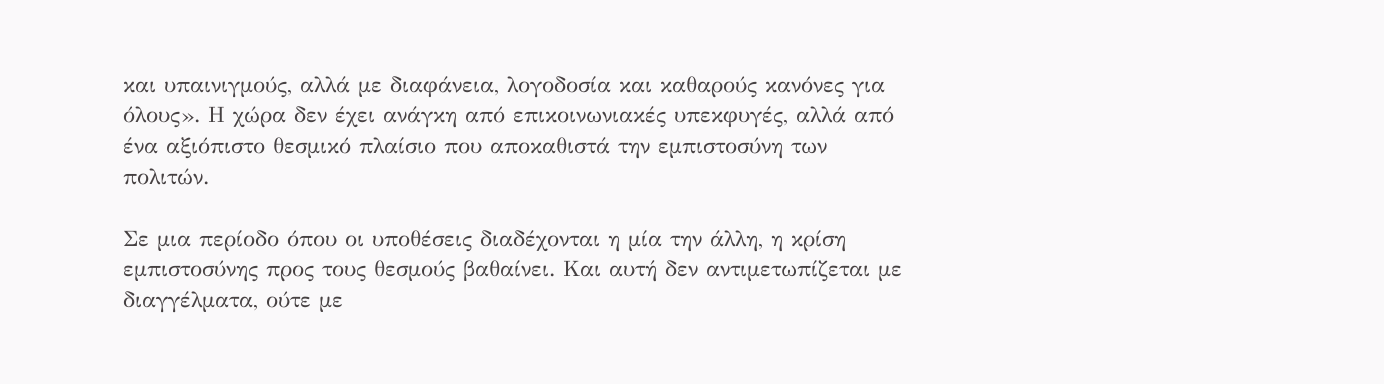και υπαινιγμούς, αλλά με διαφάνεια, λογοδοσία και καθαρούς κανόνες για όλους». Η χώρα δεν έχει ανάγκη από επικοινωνιακές υπεκφυγές, αλλά από ένα αξιόπιστο θεσμικό πλαίσιο που αποκαθιστά την εμπιστοσύνη των πολιτών.

Σε μια περίοδο όπου οι υποθέσεις διαδέχονται η μία την άλλη, η κρίση εμπιστοσύνης προς τους θεσμούς βαθαίνει. Και αυτή δεν αντιμετωπίζεται με διαγγέλματα, ούτε με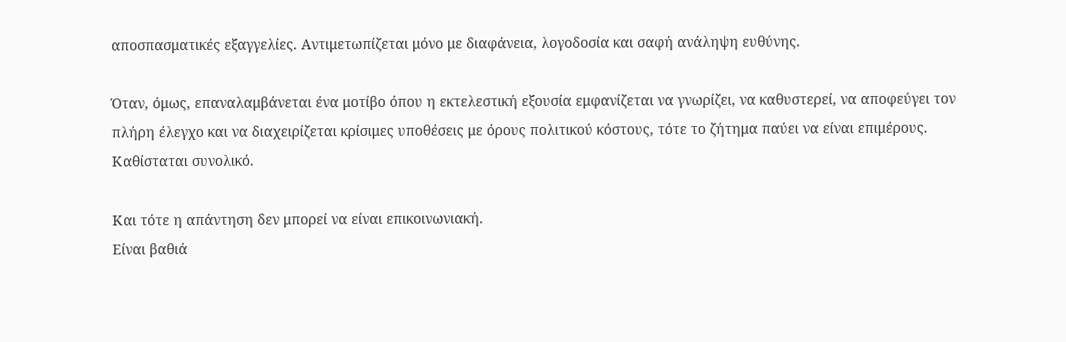αποσπασματικές εξαγγελίες. Αντιμετωπίζεται μόνο με διαφάνεια, λογοδοσία και σαφή ανάληψη ευθύνης.

Όταν, όμως, επαναλαμβάνεται ένα μοτίβο όπου η εκτελεστική εξουσία εμφανίζεται να γνωρίζει, να καθυστερεί, να αποφεύγει τον πλήρη έλεγχο και να διαχειρίζεται κρίσιμες υποθέσεις με όρους πολιτικού κόστους, τότε το ζήτημα παύει να είναι επιμέρους. Καθίσταται συνολικό.

Και τότε η απάντηση δεν μπορεί να είναι επικοινωνιακή.
Είναι βαθιά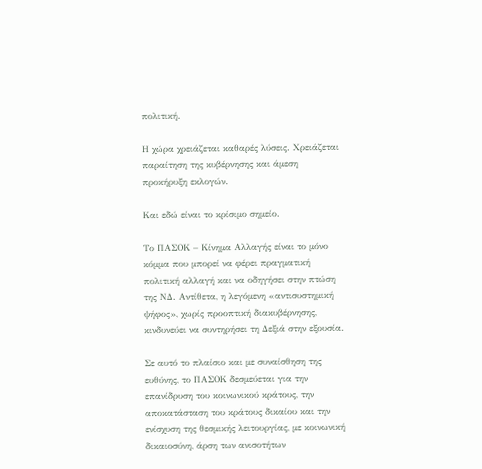πολιτική.

Η χώρα χρειάζεται καθαρές λύσεις. Χρειάζεται παραίτηση της κυβέρνησης και άμεση προκήρυξη εκλογών.

Και εδώ είναι το κρίσιμο σημείο.

Το ΠΑΣΟΚ – Κίνημα Αλλαγής είναι το μόνο κόμμα που μπορεί να φέρει πραγματική πολιτική αλλαγή και να οδηγήσει στην πτώση της ΝΔ. Αντίθετα, η λεγόμενη «αντισυστημική ψήφος», χωρίς προοπτική διακυβέρνησης, κινδυνεύει να συντηρήσει τη Δεξιά στην εξουσία.

Σε αυτό το πλαίσιο και με συναίσθηση της ευθύνης, το ΠΑΣΟΚ δεσμεύεται για την επανίδρυση του κοινωνικού κράτους, την αποκατάσταση του κράτους δικαίου και την ενίσχυση της θεσμικής λειτουργίας, με κοινωνική δικαιοσύνη, άρση των ανισοτήτων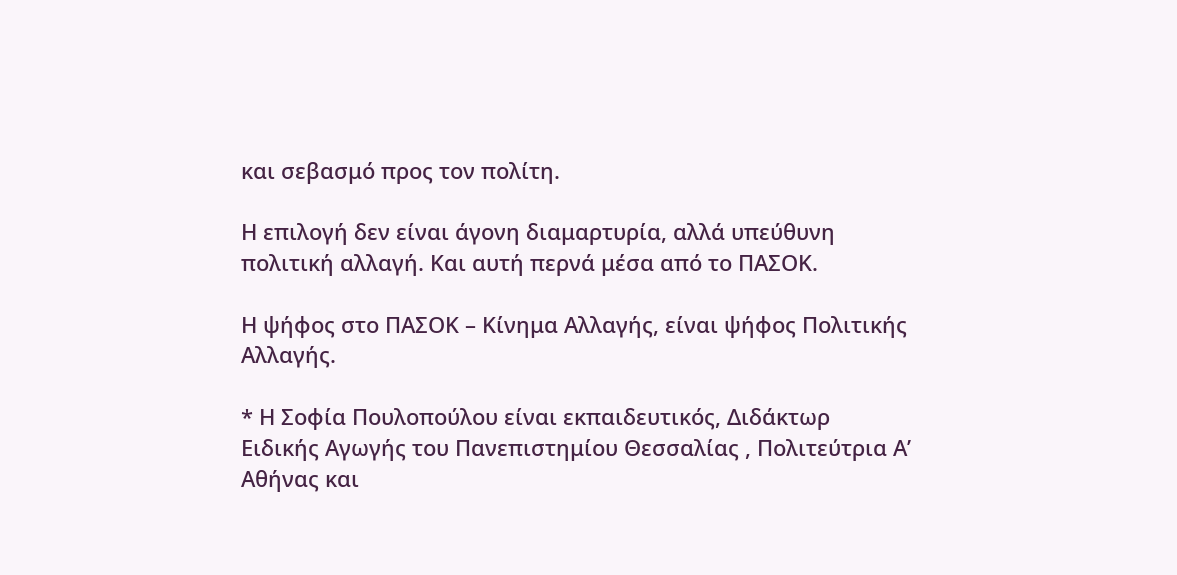και σεβασμό προς τον πολίτη.

Η επιλογή δεν είναι άγονη διαμαρτυρία, αλλά υπεύθυνη πολιτική αλλαγή. Και αυτή περνά μέσα από το ΠΑΣΟΚ.

Η ψήφος στο ΠΑΣΟΚ – Κίνημα Αλλαγής, είναι ψήφος Πολιτικής Αλλαγής.

* Η Σοφία Πουλοπούλου είναι εκπαιδευτικός, Διδάκτωρ Ειδικής Αγωγής του Πανεπιστημίου Θεσσαλίας , Πολιτεύτρια Α’ Αθήνας και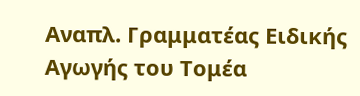Αναπλ. Γραμματέας Ειδικής Αγωγής του Τομέα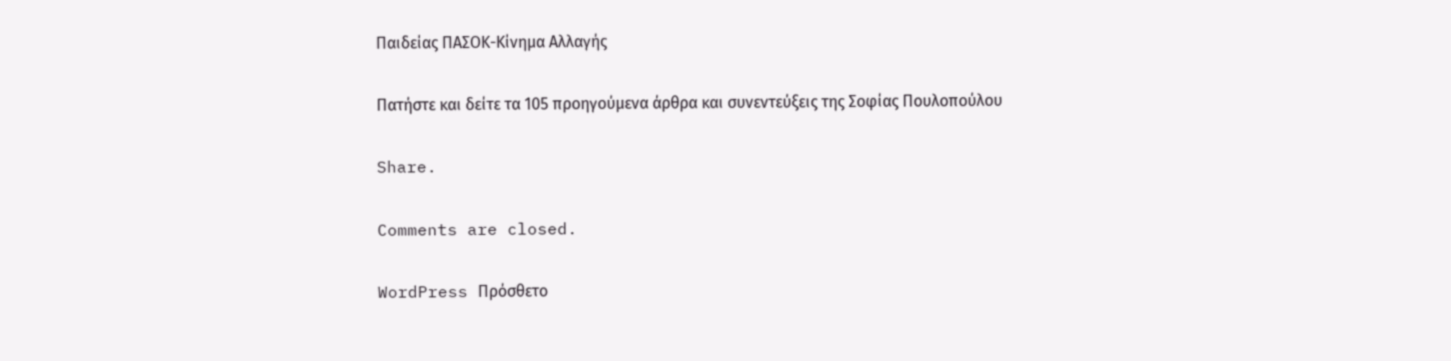Παιδείας ΠΑΣΟΚ-Κίνημα Αλλαγής

Πατήστε και δείτε τα 105 προηγούμενα άρθρα και συνεντεύξεις της Σοφίας Πουλοπούλου

Share.

Comments are closed.

WordPress Πρόσθετο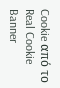Cookie από το Real Cookie Banner